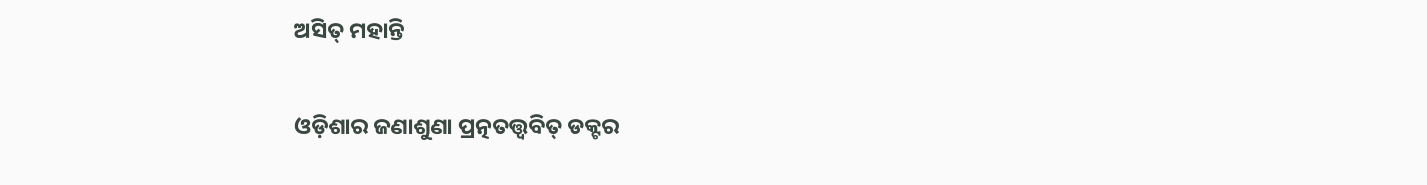ଅସିତ୍ ମହାନ୍ତି

ଓଡ଼ିଶାର ଜଣାଶୁଣା ପ୍ରତ୍ନତତ୍ତ୍ଵବିତ୍ ଡକ୍ଟର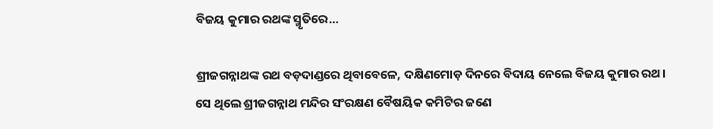ବିଜୟ କୁମାର ରଥଙ୍କ ସ୍ମୃତିରେ…

ଶ୍ରୀଜଗନ୍ନାଥଙ୍କ ରଥ ବଡ଼ଦାଣ୍ଡରେ ଥିବାବେଳେ, ଦକ୍ଷିଣମୋଡ଼ ଦିନରେ ବିଦାୟ ନେଲେ ବିଜୟ କୁମାର ରଥ। ସେ ଥିଲେ ଶ୍ରୀଜଗନ୍ନାଥ ମନ୍ଦିର ସଂରକ୍ଷଣ ବୈଷୟିକ କମିଟିର ଜଣେ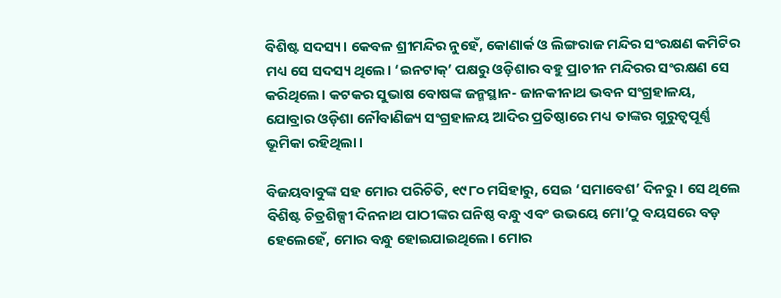ବିଶିଷ୍ଟ ସଦସ୍ୟ। କେବଳ ଶ୍ରୀମନ୍ଦିର ନୁହେଁ, କୋଣାର୍କ ଓ ଲିଙ୍ଗରାଜ ମନ୍ଦିର ସଂରକ୍ଷଣ କମିଟିର ମଧ୍ୟ ସେ ସଦସ୍ୟ ଥିଲେ। ‘ଇନଟାକ୍’ ପକ୍ଷରୁ ଓଡ଼ିଶାର ବହୁ ପ୍ରାଚୀନ ମନ୍ଦିରର ସଂରକ୍ଷଣ ସେ କରିଥିଲେ। କଟକର ସୁଭାଷ ବୋଷଙ୍କ ଜନ୍ମସ୍ଥାନ- ଜାନକୀନାଥ ଭବନ ସଂଗ୍ରହାଳୟ, ଯୋବ୍ରାର ଓଡ଼ିଶା ନୌବାଣିଜ୍ୟ ସଂଗ୍ରହାଳୟ ଆଦିର ପ୍ରତିଷ୍ଠାରେ ମଧ୍ୟ ତାଙ୍କର ଗୁରୁତ୍ୱପୂର୍ଣ୍ଣ ଭୂମିକା ରହିଥିଲା।

ବିଜୟବାବୁଙ୍କ ସହ ମୋର ପରିଚିତି, ୧୯୮୦ ମସିହାରୁ, ସେଇ ‘ସମାବେଶ’ ଦିନରୁ। ସେ ଥିଲେ ବିଶିଷ୍ଟ ଚିତ୍ରଶିଳ୍ପୀ ଦିନନାଥ ପାଠୀଙ୍କର ଘନିଷ୍ଠ ବନ୍ଧୁ ଏବଂ ଉଭୟେ ମୋ’ଠୁ ବୟସରେ ବଡ଼ ହେଲେହେଁ, ମୋର ବନ୍ଧୁ ହୋଇଯାଇଥିଲେ। ମୋର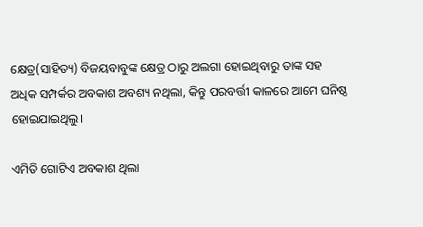କ୍ଷେତ୍ର(ସାହିତ୍ୟ) ବିଜୟବାବୁଙ୍କ କ୍ଷେତ୍ର ଠାରୁ ଅଲଗା ହୋଇଥିବାରୁ ତାଙ୍କ ସହ ଅଧିକ ସମ୍ପର୍କର ଅବକାଶ ଅବଶ୍ୟ ନଥିଲା, କିନ୍ତୁ ପରବର୍ତ୍ତୀ କାଳରେ ଆମେ ଘନିଷ୍ଠ ହୋଇଯାଇଥିଲୁ।

ଏମିତି ଗୋଟିଏ ଅବକାଶ ଥିଲା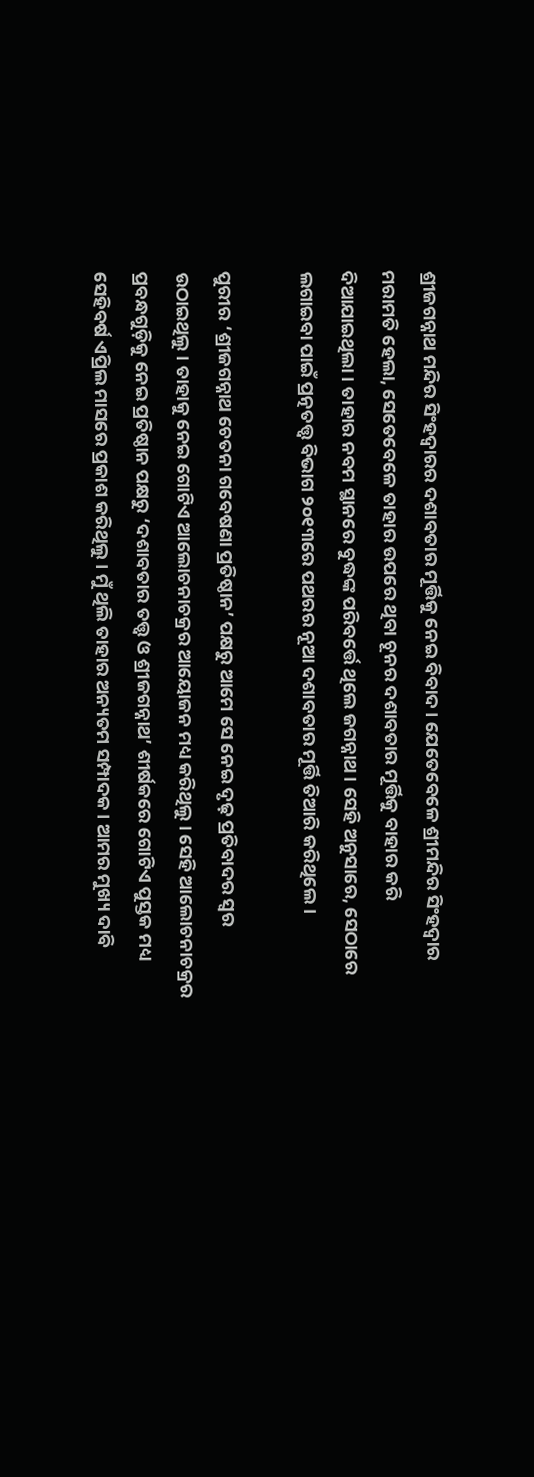ଶ୍ରୀଜଗନ୍ନାଥ ମନ୍ଦିର ସିଂହଦ୍ଵାରର ଦଶାବତାର ମୂର୍ତ୍ତିକୁ ନେଇ ବିବାଦ। ଯେତେବେଳେ ଶ୍ରୀମନ୍ଦିର ସିଂହଦ୍ଵାର ମରାମତି ହେଲା, ସେତେବେଳେ ତାହାର ଉପରେ ଥିବା ଚୂନର ଦଶାବତାର ମୂର୍ତ୍ତିକୁ ବାହାର କରି ଦିଆଯାଇଥିଲା। ତାହାର ନବମ ସ୍ଥାନରେ ବୁଦ୍ଧଙ୍କ ପରିବର୍ତ୍ତେ ଥିଲେ ଜଗନ୍ନାଥ। ସେହି ଅନୁସାରେ, ସେଠାରେ ଲଗାଇବା ପାଇଁ ପ୍ରତ୍ନତତ୍ତ୍ଵ ବିଭାଗ ୨୦୧୩ରେ ପଥରର ନୂଆ ଦଶାବତାର ମୂର୍ତ୍ତି ତିଆରି କରିଥିଲେ।

ପୁରୀର ‘ଶ୍ରୀଜଗନ୍ନାଥ ଚେତନା ଗବେଷଣା ପ୍ରତିଷ୍ଠାନ’ ପକ୍ଷରୁ ଆମେ ସେ ନେଇ ଦୃଢ଼ ପ୍ରତିବାଦର ସ୍ଵର ଉଠାଇଥିଲୁ। ତାହାକୁ ନେଇ ଗୋଟିଏ ଆଲୋଚନାଚକ୍ରର ଆୟୋଜନ ମଧ୍ୟ କରିଥିଲୁ। ସେହି ଆଲୋଚନାଚକ୍ରର ପ୍ରବନ୍ଧଗୁଡ଼ିକୁ ନେଇ ପ୍ରତିଷ୍ଠାନ ପକ୍ଷରୁ ‘ଦଶାବତାର ତତ୍ତ୍ଵ ଓ ଶ୍ରୀଜଗନ୍ନାଥ’ ଶୀର୍ଷକରେ ଗୋଟିଏ ପୁସ୍ତକ ମଧ୍ୟ ସେହିବର୍ଷ ଏପ୍ରିଲ ମାସରେ ପ୍ରକାଶ କରିଥିଲୁ। ମୁଁ ଥିଲି ତାହାର ଅନ୍ୟତମ ସମ୍ପାଦକ। ଆମର ମୁଖ୍ୟ ଦାବି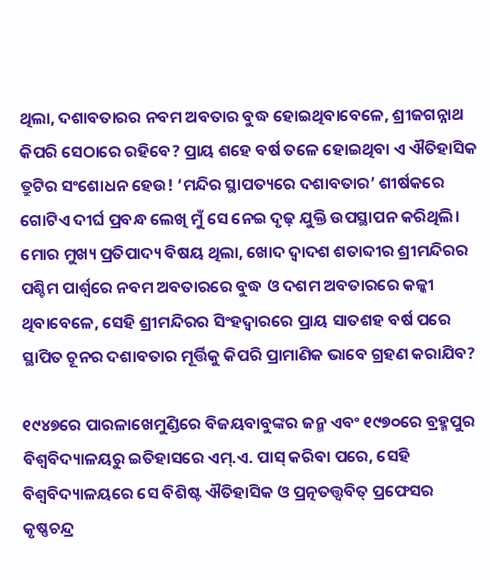ଥିଲା, ଦଶାବତାରର ନବମ ଅବତାର ବୁଦ୍ଧ ହୋଇଥିବାବେଳେ, ଶ୍ରୀଜଗନ୍ନାଥ କିପରି ସେଠାରେ ରହିବେ? ପ୍ରାୟ ଶହେ ବର୍ଷ ତଳେ ହୋଇଥିବା ଏ ଐତିହାସିକ ତ୍ରୁଟିର ସଂଶୋଧନ ହେଉ! ‘ମନ୍ଦିର ସ୍ଥାପତ୍ୟରେ ଦଶାବତାର’ ଶୀର୍ଷକରେ ଗୋଟିଏ ଦୀର୍ଘ ପ୍ରବନ୍ଧ ଲେଖି ମୁଁ ସେ ନେଇ ଦୃଢ଼ ଯୁକ୍ତି ଉପସ୍ଥାପନ କରିଥିଲି। ମୋର ମୁଖ୍ୟ ପ୍ରତିପାଦ୍ୟ ବିଷୟ ଥିଲା, ଖୋଦ ଦ୍ଵାଦଶ ଶତାବ୍ଦୀର ଶ୍ରୀମନ୍ଦିରର ପଶ୍ଚିମ ପାର୍ଶ୍ୱରେ ନବମ ଅବତାରରେ ବୁଦ୍ଧ ଓ ଦଶମ ଅବତାରରେ କଳ୍କୀ ଥିବାବେଳେ, ସେହି ଶ୍ରୀମନ୍ଦିରର ସିଂହଦ୍ଵାରରେ ପ୍ରାୟ ସାତଶହ ବର୍ଷ ପରେ ସ୍ଥାପିତ ଚୂନର ଦଶାବତାର ମୂର୍ତ୍ତିକୁ କିପରି ପ୍ରାମାଣିକ ଭାବେ ଗ୍ରହଣ କରାଯିବ?

୧୯୪୭ରେ ପାରଳାଖେମୁଣ୍ଡିରେ ବିଜୟବାବୁଙ୍କର ଜନ୍ମ ଏବଂ ୧୯୭୦ରେ ବ୍ରହ୍ମପୁର ବିଶ୍ଵବିଦ୍ୟାଳୟରୁ ଇତିହାସରେ ଏମ୍.ଏ. ପାସ୍ କରିବା ପରେ, ସେହି ବିଶ୍ଵବିଦ୍ୟାଳୟରେ ସେ ବିଶିଷ୍ଟ ଐତିହାସିକ ଓ ପ୍ରତ୍ନତତ୍ତ୍ଵବିତ୍ ପ୍ରଫେସର କୃଷ୍ଣଚନ୍ଦ୍ର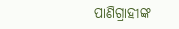ପାଣିଗ୍ରାହୀଙ୍କ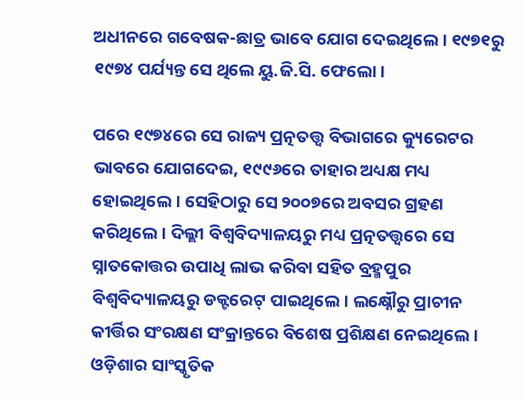ଅଧୀନରେ ଗବେଷକ-ଛାତ୍ର ଭାବେ ଯୋଗ ଦେଇଥିଲେ। ୧୯୭୧ରୁ ୧୯୭୪ ପର୍ଯ୍ୟନ୍ତ ସେ ଥିଲେ ୟୁ.ଜି.ସି. ଫେଲୋ।

ପରେ ୧୯୭୪ରେ ସେ ରାଜ୍ୟ ପ୍ରତ୍ନତତ୍ତ୍ଵ ବିଭାଗରେ କ୍ୟୁରେଟର ଭାବରେ ଯୋଗଦେଇ, ୧୯୯୬ରେ ତାହାର ଅଧ୍ୟକ୍ଷ ମଧ୍ୟ ହୋଇଥିଲେ। ସେହିଠାରୁ ସେ ୨୦୦୭ରେ ଅବସର ଗ୍ରହଣ କରିଥିଲେ। ଦିଲ୍ଲୀ ବିଶ୍ୱବିଦ୍ୟାଳୟରୁ ମଧ୍ୟ ପ୍ରତ୍ନତତ୍ତ୍ଵରେ ସେ ସ୍ନାତକୋତ୍ତର ଉପାଧି ଲାଭ କରିବା ସହିତ ବ୍ରହ୍ମପୁର ବିଶ୍ଵବିଦ୍ୟାଳୟରୁ ଡକ୍ଟରେଟ୍ ପାଇଥିଲେ। ଲକ୍ଷ୍ନୌରୁ ପ୍ରାଚୀନ କୀର୍ତ୍ତିର ସଂରକ୍ଷଣ ସଂକ୍ରାନ୍ତରେ ବିଶେଷ ପ୍ରଶିକ୍ଷଣ ନେଇଥିଲେ। ଓଡ଼ିଶାର ସାଂସ୍କୃତିକ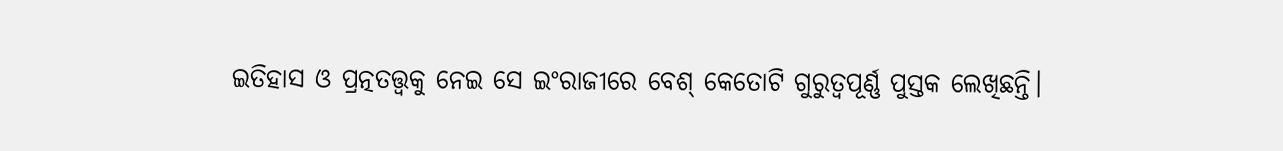ଇତିହାସ ଓ ପ୍ରତ୍ନତତ୍ତ୍ଵକୁ ନେଇ ସେ ଇଂରାଜୀରେ ବେଶ୍ କେତୋଟି ଗୁରୁତ୍ଵପୂର୍ଣ୍ଣ ପୁସ୍ତକ ଲେଖିଛନ୍ତି।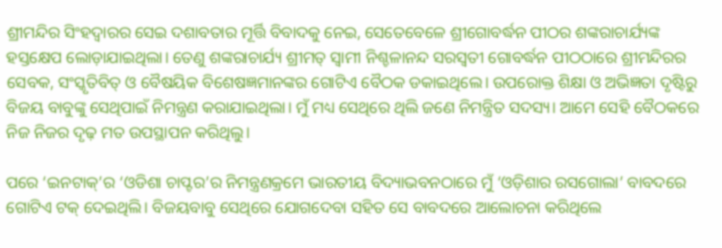ଶ୍ରୀମନ୍ଦିର ସିଂହଦ୍ଵାରର ସେଇ ଦଶାବତାର ମୂର୍ତ୍ତି ବିବାଦକୁ ନେଇ, ସେତେବେଳେ ଶ୍ରୀଗୋବର୍ଦ୍ଧନ ପୀଠର ଶଙ୍କରାଚାର୍ଯ୍ୟଙ୍କ ହସ୍ତକ୍ଷେପ ଲୋଡ଼ାଯାଇଥିଲା। ତେଣୁ ଶଙ୍କରାଚାର୍ଯ୍ୟ ଶ୍ରୀମତ୍ ସ୍ଵାମୀ ନିଶ୍ଚଳାନନ୍ଦ ସରସ୍ଵତୀ ଗୋବର୍ଦ୍ଧନ ପୀଠଠାରେ ଶ୍ରୀମନ୍ଦିରର ସେବକ, ସଂସ୍କୃତିବିତ୍ ଓ ବୈଷୟିକ ବିଶେଷଜ୍ଞମାନଙ୍କର ଗୋଟିଏ ବୈଠକ ଡକାଇଥିଲେ। ଉପରୋକ୍ତ ଶିକ୍ଷା ଓ ଅଭିଜ୍ଞତା ଦୃଷ୍ଟିରୁ ବିଜୟ ବାବୁଙ୍କୁ ସେଥିପାଇଁ ନିମନ୍ତ୍ରଣ କରାଯାଇଥିଲା। ମୁଁ ମଧ୍ୟ ସେଥିରେ ଥିଲି ଜଣେ ନିମନ୍ତ୍ରିତ ସଦସ୍ୟ। ଆମେ ସେହି ବୈଠକରେ ନିଜ ନିଜର ଦୃଢ଼ ମତ ଉପସ୍ଥାପନ କରିଥିଲୁ।

ପରେ ‘ଇନଟାକ୍’ର ‘ଓଡିଶା ଚାପ୍ଟର’ର ନିମନ୍ତ୍ରଣକ୍ରମେ ଭାରତୀୟ ବିଦ୍ୟାଭବନଠାରେ ମୁଁ ‘ଓଡ଼ିଶାର ରସଗୋଲା’ ବାବଦରେ ଗୋଟିଏ ଟକ୍ ଦେଇଥିଲି। ବିଜୟବାବୁ ସେଥିରେ ଯୋଗଦେବା ସହିତ ସେ ବାବଦରେ ଆଲୋଚନା କରିଥିଲେ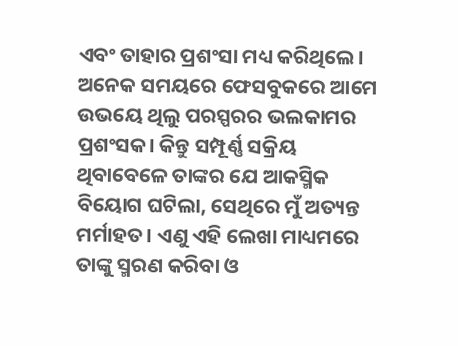ଏବଂ ତାହାର ପ୍ରଶଂସା ମଧ୍ୟ କରିଥିଲେ। ଅନେକ ସମୟରେ ଫେସବୁକରେ ଆମେ ଉଭୟେ ଥିଲୁ ପରସ୍ପରର ଭଲକାମର ପ୍ରଶଂସକ। କିନ୍ତୁ ସମ୍ପୂର୍ଣ୍ଣ ସକ୍ରିୟ ଥିବାବେଳେ ତାଙ୍କର ଯେ ଆକସ୍ମିକ ବିୟୋଗ ଘଟିଲା, ସେଥିରେ ମୁଁ ଅତ୍ୟନ୍ତ ମର୍ମାହତ। ଏଣୁ ଏହି ଲେଖା ମାଧ୍ୟମରେ ତାଙ୍କୁ ସ୍ମରଣ କରିବା ଓ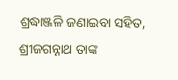ଶ୍ରଦ୍ଧାଞ୍ଜଳି ଜଣାଇବା ସହିତ, ଶ୍ରୀଜଗନ୍ନାଥ ତାଙ୍କ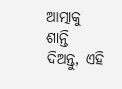ଆତ୍ମାକୁ ଶାନ୍ତି ଦିଅନ୍ତୁ, ଏହି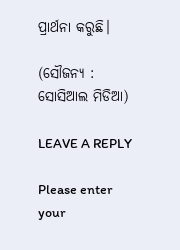ପ୍ରାର୍ଥନା କରୁଛି।

(ସୌଜନ୍ୟ : ସୋସିଆଲ ମିଡିଆ)

LEAVE A REPLY

Please enter your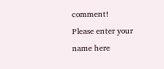comment!
Please enter your name here